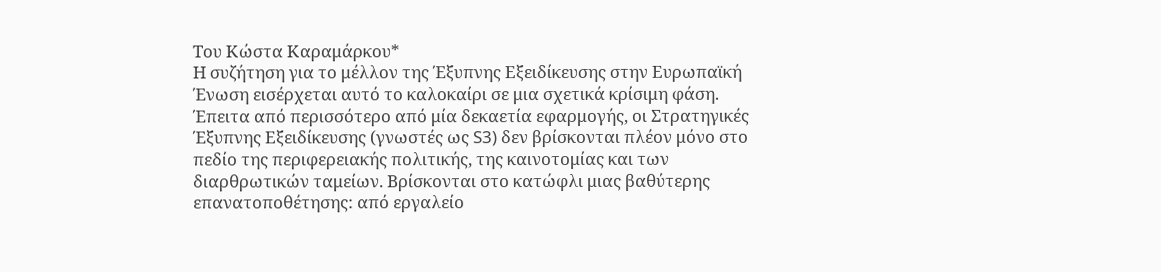Του Κώστα Καραμάρκου*
Η συζήτηση για το μέλλον της Έξυπνης Εξειδίκευσης στην Ευρωπαϊκή Ένωση εισέρχεται αυτό το καλοκαίρι σε μια σχετικά κρίσιμη φάση. Έπειτα από περισσότερο από μία δεκαετία εφαρμογής, οι Στρατηγικές Έξυπνης Εξειδίκευσης (γνωστές ως S3) δεν βρίσκονται πλέον μόνο στο πεδίο της περιφερειακής πολιτικής, της καινοτομίας και των διαρθρωτικών ταμείων. Βρίσκονται στο κατώφλι μιας βαθύτερης επανατοποθέτησης: από εργαλείο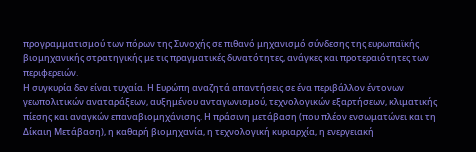προγραμματισμού των πόρων της Συνοχής σε πιθανό μηχανισμό σύνδεσης της ευρωπαϊκής βιομηχανικής στρατηγικής με τις πραγματικές δυνατότητες, ανάγκες και προτεραιότητες των περιφερειών.
Η συγκυρία δεν είναι τυχαία. Η Ευρώπη αναζητά απαντήσεις σε ένα περιβάλλον έντονων γεωπολιτικών αναταράξεων, αυξημένου ανταγωνισμού, τεχνολογικών εξαρτήσεων, κλιματικής πίεσης και αναγκών επαναβιομηχάνισης. Η πράσινη μετάβαση (που πλέον ενσωματώνει και τη Δίκαιη Μετάβαση), η καθαρή βιομηχανία, η τεχνολογική κυριαρχία, η ενεργειακή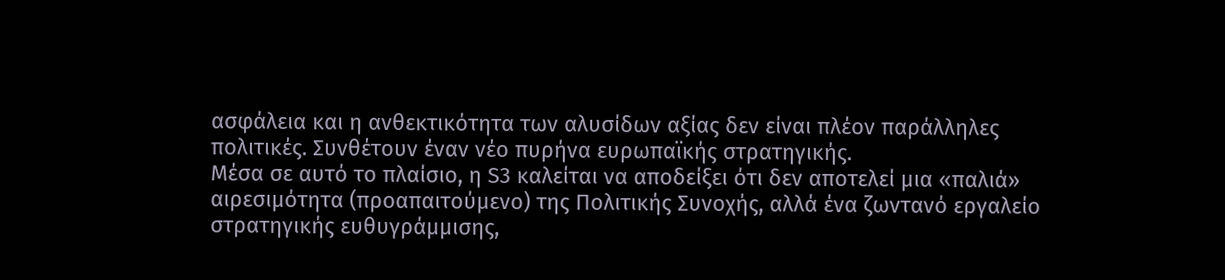ασφάλεια και η ανθεκτικότητα των αλυσίδων αξίας δεν είναι πλέον παράλληλες πολιτικές. Συνθέτουν έναν νέο πυρήνα ευρωπαϊκής στρατηγικής.
Μέσα σε αυτό το πλαίσιο, η S3 καλείται να αποδείξει ότι δεν αποτελεί μια «παλιά» αιρεσιμότητα (προαπαιτούμενο) της Πολιτικής Συνοχής, αλλά ένα ζωντανό εργαλείο στρατηγικής ευθυγράμμισης,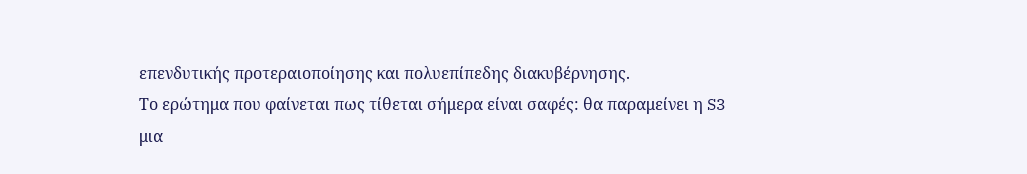επενδυτικής προτεραιοποίησης και πολυεπίπεδης διακυβέρνησης.
Το ερώτημα που φαίνεται πως τίθεται σήμερα είναι σαφές: θα παραμείνει η S3 μια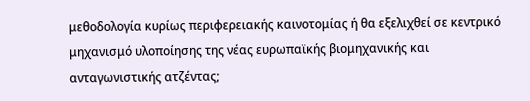μεθοδολογία κυρίως περιφερειακής καινοτομίας ή θα εξελιχθεί σε κεντρικό μηχανισμό υλοποίησης της νέας ευρωπαϊκής βιομηχανικής και ανταγωνιστικής ατζέντας;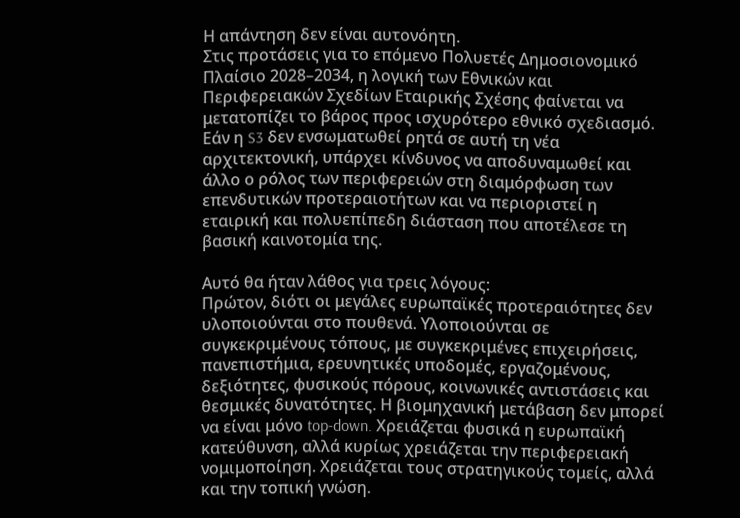Η απάντηση δεν είναι αυτονόητη.
Στις προτάσεις για το επόμενο Πολυετές Δημοσιονομικό Πλαίσιο 2028–2034, η λογική των Εθνικών και Περιφερειακών Σχεδίων Εταιρικής Σχέσης φαίνεται να μετατοπίζει το βάρος προς ισχυρότερο εθνικό σχεδιασμό.
Εάν η S3 δεν ενσωματωθεί ρητά σε αυτή τη νέα αρχιτεκτονική, υπάρχει κίνδυνος να αποδυναμωθεί και άλλο ο ρόλος των περιφερειών στη διαμόρφωση των επενδυτικών προτεραιοτήτων και να περιοριστεί η εταιρική και πολυεπίπεδη διάσταση που αποτέλεσε τη βασική καινοτομία της.

Αυτό θα ήταν λάθος για τρεις λόγους:
Πρώτον, διότι οι μεγάλες ευρωπαϊκές προτεραιότητες δεν υλοποιούνται στο πουθενά. Υλοποιούνται σε συγκεκριμένους τόπους, με συγκεκριμένες επιχειρήσεις, πανεπιστήμια, ερευνητικές υποδομές, εργαζομένους, δεξιότητες, φυσικούς πόρους, κοινωνικές αντιστάσεις και θεσμικές δυνατότητες. Η βιομηχανική μετάβαση δεν μπορεί να είναι μόνο top-down. Χρειάζεται φυσικά η ευρωπαϊκή κατεύθυνση, αλλά κυρίως χρειάζεται την περιφερειακή νομιμοποίηση. Χρειάζεται τους στρατηγικούς τομείς, αλλά και την τοπική γνώση.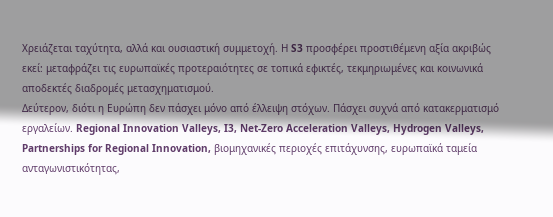Χρειάζεται ταχύτητα, αλλά και ουσιαστική συμμετοχή. Η S3 προσφέρει προστιθέμενη αξία ακριβώς εκεί: μεταφράζει τις ευρωπαϊκές προτεραιότητες σε τοπικά εφικτές, τεκμηριωμένες και κοινωνικά αποδεκτές διαδρομές μετασχηματισμού.
Δεύτερον, διότι η Ευρώπη δεν πάσχει μόνο από έλλειψη στόχων. Πάσχει συχνά από κατακερματισμό εργαλείων. Regional Innovation Valleys, I3, Net-Zero Acceleration Valleys, Hydrogen Valleys, Partnerships for Regional Innovation, βιομηχανικές περιοχές επιτάχυνσης, ευρωπαϊκά ταμεία ανταγωνιστικότητας,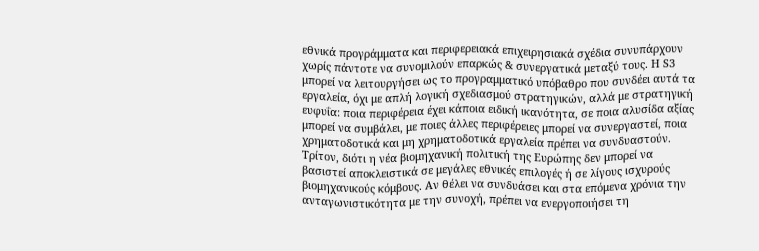εθνικά προγράμματα και περιφερειακά επιχειρησιακά σχέδια συνυπάρχουν χωρίς πάντοτε να συνομιλούν επαρκώς & συνεργατικά μεταξύ τους. Η S3 μπορεί να λειτουργήσει ως το προγραμματικό υπόβαθρο που συνδέει αυτά τα εργαλεία, όχι με απλή λογική σχεδιασμού στρατηγικών, αλλά με στρατηγική ευφυΐα: ποια περιφέρεια έχει κάποια ειδική ικανότητα, σε ποια αλυσίδα αξίας μπορεί να συμβάλει, με ποιες άλλες περιφέρειες μπορεί να συνεργαστεί, ποια χρηματοδοτικά και μη χρηματοδοτικά εργαλεία πρέπει να συνδυαστούν.
Τρίτον, διότι η νέα βιομηχανική πολιτική της Ευρώπης δεν μπορεί να βασιστεί αποκλειστικά σε μεγάλες εθνικές επιλογές ή σε λίγους ισχυρούς βιομηχανικούς κόμβους. Αν θέλει να συνδυάσει και στα επόμενα χρόνια την ανταγωνιστικότητα με την συνοχή, πρέπει να ενεργοποιήσει τη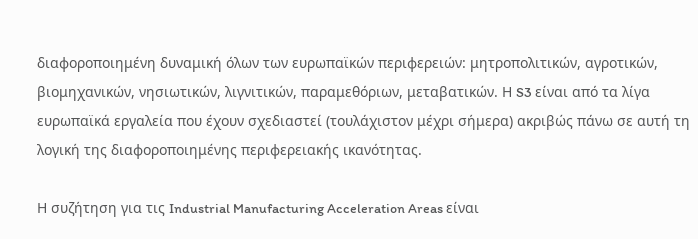διαφοροποιημένη δυναμική όλων των ευρωπαϊκών περιφερειών: μητροπολιτικών, αγροτικών, βιομηχανικών, νησιωτικών, λιγνιτικών, παραμεθόριων, μεταβατικών. Η S3 είναι από τα λίγα ευρωπαϊκά εργαλεία που έχουν σχεδιαστεί (τουλάχιστον μέχρι σήμερα) ακριβώς πάνω σε αυτή τη λογική της διαφοροποιημένης περιφερειακής ικανότητας.

Η συζήτηση για τις Industrial Manufacturing Acceleration Areas είναι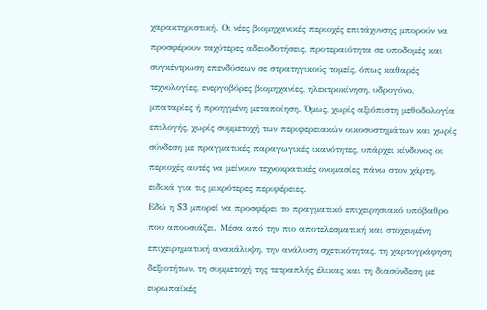χαρακτηριστική. Οι νέες βιομηχανικές περιοχές επιτάχυνσης μπορούν να προσφέρουν ταχύτερες αδειοδοτήσεις, προτεραιότητα σε υποδομές και συγκέντρωση επενδύσεων σε στρατηγικούς τομείς, όπως καθαρές τεχνολογίες, ενεργοβόρες βιομηχανίες, ηλεκτροκίνηση, υδρογόνο, μπαταρίες ή προηγμένη μεταποίηση. Όμως, χωρίς αξιόπιστη μεθοδολογία επιλογής, χωρίς συμμετοχή των περιφερειακών οικοσυστημάτων και χωρίς σύνδεση με πραγματικές παραγωγικές ικανότητες, υπάρχει κίνδυνος οι περιοχές αυτές να μείνουν τεχνοκρατικές ονομασίες πάνω στον χάρτη, ειδικά για τις μικρότερες περιφέρειες.
Εδώ η S3 μπορεί να προσφέρει το πραγματικό επιχειρησιακό υπόβαθρο που απουσιάζει. Μέσα από την πιο αποτελεσματική και στοχευμένη επιχειρηματική ανακάλυψη, την ανάλυση σχετικότητας, τη χαρτογράφηση δεξιοτήτων, τη συμμετοχή της τετραπλής έλικας και τη διασύνδεση με ευρωπαϊκές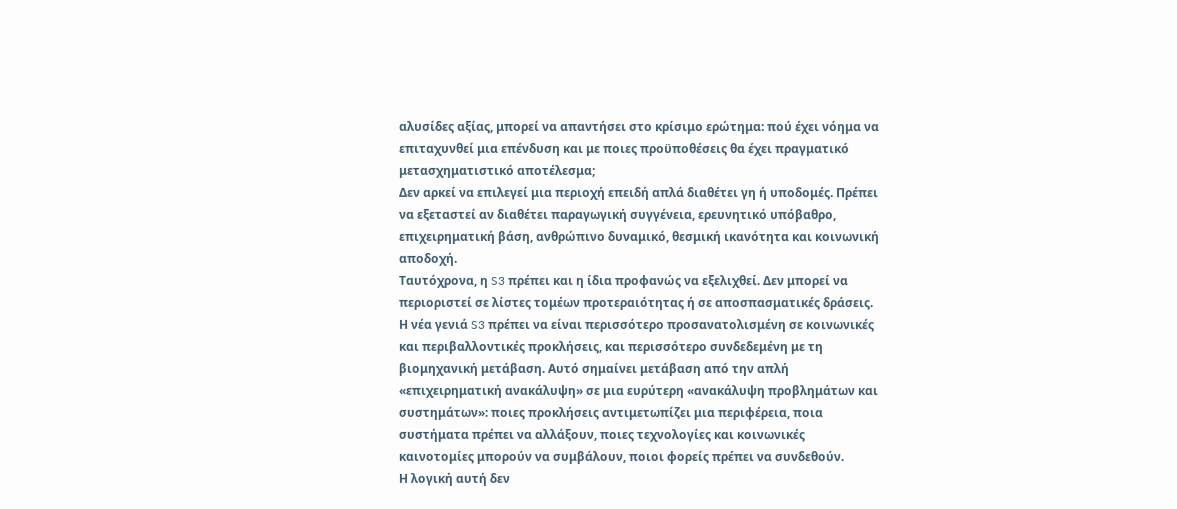αλυσίδες αξίας, μπορεί να απαντήσει στο κρίσιμο ερώτημα: πού έχει νόημα να επιταχυνθεί μια επένδυση και με ποιες προϋποθέσεις θα έχει πραγματικό μετασχηματιστικό αποτέλεσμα;
Δεν αρκεί να επιλεγεί μια περιοχή επειδή απλά διαθέτει γη ή υποδομές. Πρέπει να εξεταστεί αν διαθέτει παραγωγική συγγένεια, ερευνητικό υπόβαθρο, επιχειρηματική βάση, ανθρώπινο δυναμικό, θεσμική ικανότητα και κοινωνική αποδοχή.
Ταυτόχρονα, η S3 πρέπει και η ίδια προφανώς να εξελιχθεί. Δεν μπορεί να περιοριστεί σε λίστες τομέων προτεραιότητας ή σε αποσπασματικές δράσεις. Η νέα γενιά S3 πρέπει να είναι περισσότερο προσανατολισμένη σε κοινωνικές και περιβαλλοντικές προκλήσεις, και περισσότερο συνδεδεμένη με τη βιομηχανική μετάβαση. Αυτό σημαίνει μετάβαση από την απλή «επιχειρηματική ανακάλυψη» σε μια ευρύτερη «ανακάλυψη προβλημάτων και συστημάτων»: ποιες προκλήσεις αντιμετωπίζει μια περιφέρεια, ποια συστήματα πρέπει να αλλάξουν, ποιες τεχνολογίες και κοινωνικές καινοτομίες μπορούν να συμβάλουν, ποιοι φορείς πρέπει να συνδεθούν.
Η λογική αυτή δεν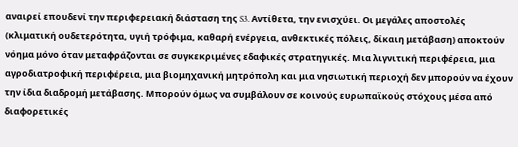αναιρεί επουδενί την περιφερειακή διάσταση της S3. Αντίθετα, την ενισχύει. Οι μεγάλες αποστολές (κλιματική ουδετερότητα, υγιή τρόφιμα, καθαρή ενέργεια, ανθεκτικές πόλεις, δίκαιη μετάβαση) αποκτούν νόημα μόνο όταν μεταφράζονται σε συγκεκριμένες εδαφικές στρατηγικές. Μια λιγνιτική περιφέρεια, μια αγροδιατροφική περιφέρεια, μια βιομηχανική μητρόπολη και μια νησιωτική περιοχή δεν μπορούν να έχουν την ίδια διαδρομή μετάβασης. Μπορούν όμως να συμβάλουν σε κοινούς ευρωπαϊκούς στόχους μέσα από διαφορετικές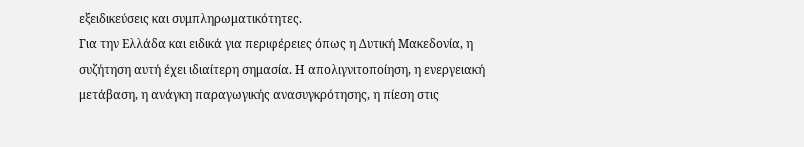εξειδικεύσεις και συμπληρωματικότητες.
Για την Ελλάδα και ειδικά για περιφέρειες όπως η Δυτική Μακεδονία, η συζήτηση αυτή έχει ιδιαίτερη σημασία. Η απολιγνιτοποίηση, η ενεργειακή μετάβαση, η ανάγκη παραγωγικής ανασυγκρότησης, η πίεση στις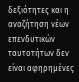δεξιότητες και η αναζήτηση νέων επενδυτικών ταυτοτήτων δεν είναι αφηρημένες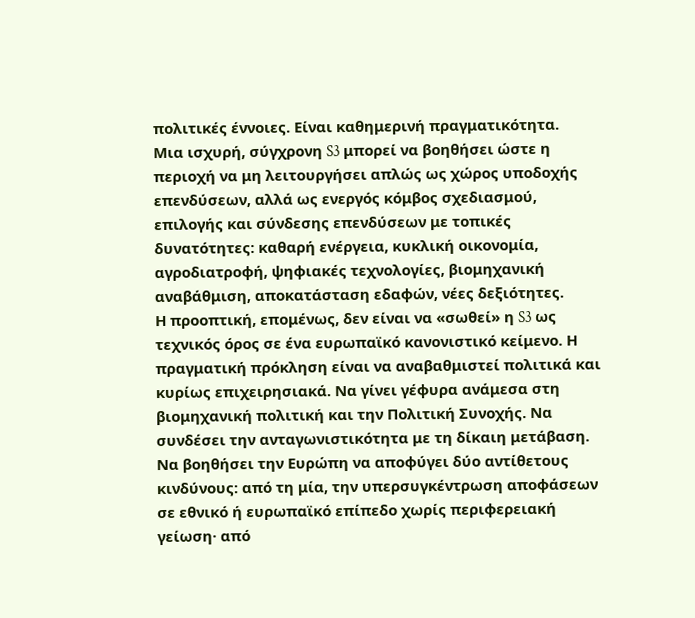πολιτικές έννοιες. Είναι καθημερινή πραγματικότητα.
Μια ισχυρή, σύγχρονη S3 μπορεί να βοηθήσει ώστε η περιοχή να μη λειτουργήσει απλώς ως χώρος υποδοχής επενδύσεων, αλλά ως ενεργός κόμβος σχεδιασμού, επιλογής και σύνδεσης επενδύσεων με τοπικές δυνατότητες: καθαρή ενέργεια, κυκλική οικονομία, αγροδιατροφή, ψηφιακές τεχνολογίες, βιομηχανική αναβάθμιση, αποκατάσταση εδαφών, νέες δεξιότητες.
Η προοπτική, επομένως, δεν είναι να «σωθεί» η S3 ως τεχνικός όρος σε ένα ευρωπαϊκό κανονιστικό κείμενο. Η πραγματική πρόκληση είναι να αναβαθμιστεί πολιτικά και κυρίως επιχειρησιακά. Να γίνει γέφυρα ανάμεσα στη βιομηχανική πολιτική και την Πολιτική Συνοχής. Να συνδέσει την ανταγωνιστικότητα με τη δίκαιη μετάβαση. Να βοηθήσει την Ευρώπη να αποφύγει δύο αντίθετους κινδύνους: από τη μία, την υπερσυγκέντρωση αποφάσεων σε εθνικό ή ευρωπαϊκό επίπεδο χωρίς περιφερειακή γείωση· από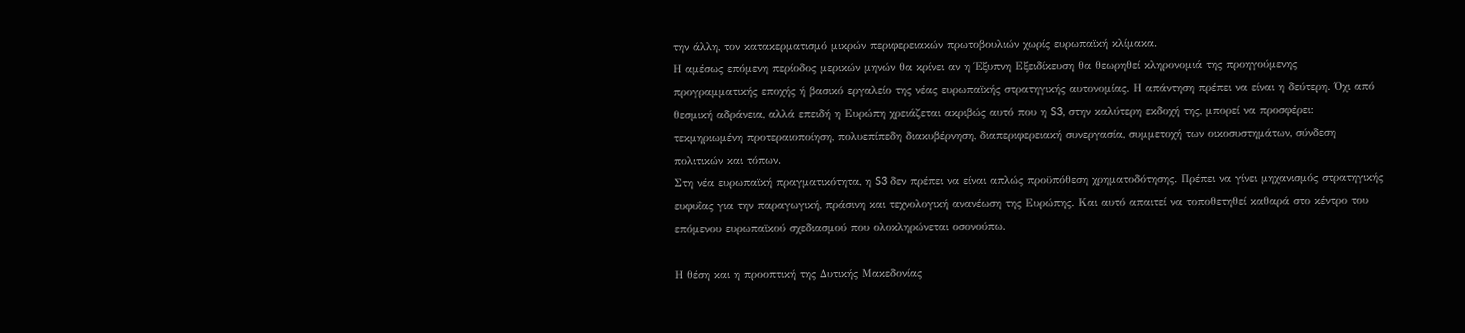την άλλη, τον κατακερματισμό μικρών περιφερειακών πρωτοβουλιών χωρίς ευρωπαϊκή κλίμακα.
Η αμέσως επόμενη περίοδος μερικών μηνών θα κρίνει αν η Έξυπνη Εξειδίκευση θα θεωρηθεί κληρονομιά της προηγούμενης προγραμματικής εποχής ή βασικό εργαλείο της νέας ευρωπαϊκής στρατηγικής αυτονομίας. Η απάντηση πρέπει να είναι η δεύτερη. Όχι από θεσμική αδράνεια, αλλά επειδή η Ευρώπη χρειάζεται ακριβώς αυτό που η S3, στην καλύτερη εκδοχή της, μπορεί να προσφέρει: τεκμηριωμένη προτεραιοποίηση, πολυεπίπεδη διακυβέρνηση, διαπεριφερειακή συνεργασία, συμμετοχή των οικοσυστημάτων, σύνδεση πολιτικών και τόπων.
Στη νέα ευρωπαϊκή πραγματικότητα, η S3 δεν πρέπει να είναι απλώς προϋπόθεση χρηματοδότησης. Πρέπει να γίνει μηχανισμός στρατηγικής ευφυΐας για την παραγωγική, πράσινη και τεχνολογική ανανέωση της Ευρώπης. Και αυτό απαιτεί να τοποθετηθεί καθαρά στο κέντρο του επόμενου ευρωπαϊκού σχεδιασμού που ολοκληρώνεται οσονούπω.

Η θέση και η προοπτική της Δυτικής Μακεδονίας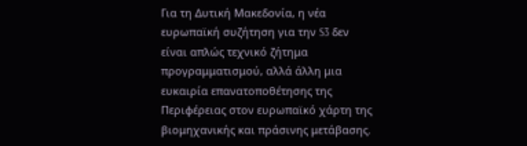Για τη Δυτική Μακεδονία, η νέα ευρωπαϊκή συζήτηση για την S3 δεν είναι απλώς τεχνικό ζήτημα προγραμματισμού, αλλά άλλη μια ευκαιρία επανατοποθέτησης της Περιφέρειας στον ευρωπαϊκό χάρτη της βιομηχανικής και πράσινης μετάβασης.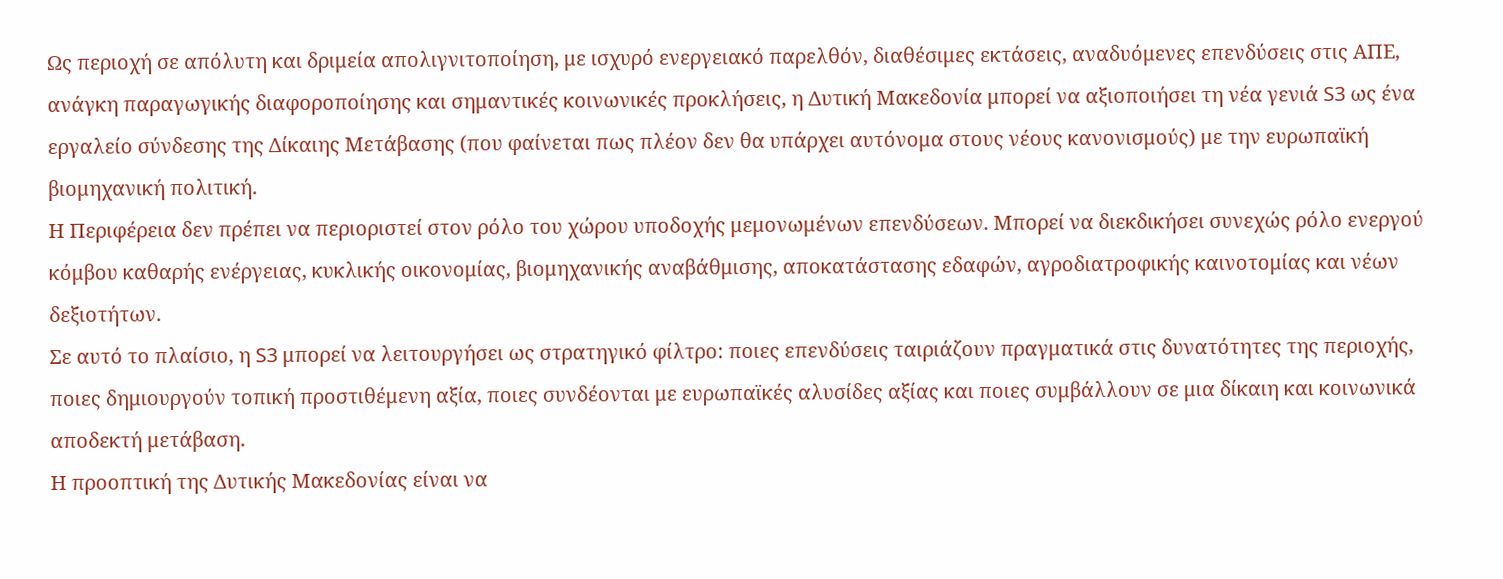Ως περιοχή σε απόλυτη και δριμεία απολιγνιτοποίηση, με ισχυρό ενεργειακό παρελθόν, διαθέσιμες εκτάσεις, αναδυόμενες επενδύσεις στις ΑΠΕ, ανάγκη παραγωγικής διαφοροποίησης και σημαντικές κοινωνικές προκλήσεις, η Δυτική Μακεδονία μπορεί να αξιοποιήσει τη νέα γενιά S3 ως ένα εργαλείο σύνδεσης της Δίκαιης Μετάβασης (που φαίνεται πως πλέον δεν θα υπάρχει αυτόνομα στους νέους κανονισμούς) με την ευρωπαϊκή βιομηχανική πολιτική.
Η Περιφέρεια δεν πρέπει να περιοριστεί στον ρόλο του χώρου υποδοχής μεμονωμένων επενδύσεων. Μπορεί να διεκδικήσει συνεχώς ρόλο ενεργού κόμβου καθαρής ενέργειας, κυκλικής οικονομίας, βιομηχανικής αναβάθμισης, αποκατάστασης εδαφών, αγροδιατροφικής καινοτομίας και νέων δεξιοτήτων.
Σε αυτό το πλαίσιο, η S3 μπορεί να λειτουργήσει ως στρατηγικό φίλτρο: ποιες επενδύσεις ταιριάζουν πραγματικά στις δυνατότητες της περιοχής, ποιες δημιουργούν τοπική προστιθέμενη αξία, ποιες συνδέονται με ευρωπαϊκές αλυσίδες αξίας και ποιες συμβάλλουν σε μια δίκαιη και κοινωνικά αποδεκτή μετάβαση.
Η προοπτική της Δυτικής Μακεδονίας είναι να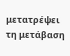μετατρέψει τη μετάβαση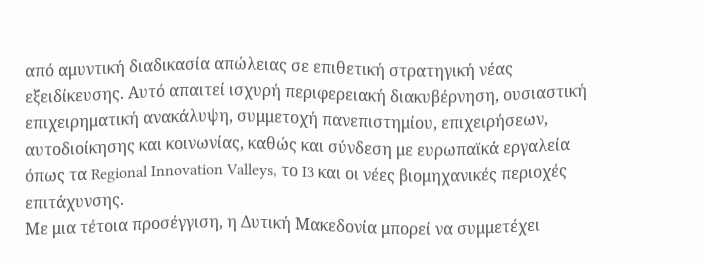από αμυντική διαδικασία απώλειας σε επιθετική στρατηγική νέας εξειδίκευσης. Αυτό απαιτεί ισχυρή περιφερειακή διακυβέρνηση, ουσιαστική επιχειρηματική ανακάλυψη, συμμετοχή πανεπιστημίου, επιχειρήσεων, αυτοδιοίκησης και κοινωνίας, καθώς και σύνδεση με ευρωπαϊκά εργαλεία όπως τα Regional Innovation Valleys, το I3 και οι νέες βιομηχανικές περιοχές επιτάχυνσης.
Με μια τέτοια προσέγγιση, η Δυτική Μακεδονία μπορεί να συμμετέχει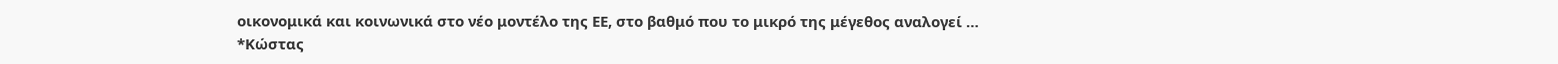οικονομικά και κοινωνικά στο νέο μοντέλο της ΕΕ, στο βαθμό που το μικρό της μέγεθος αναλογεί …
*Κώστας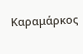Καραμάρκος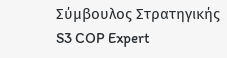Σύμβουλος Στρατηγικής
S3 COP Expert